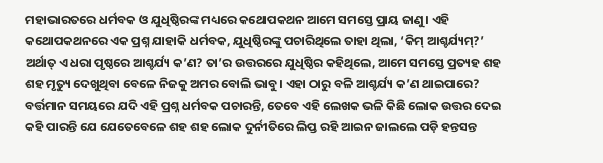ମହାଭାରତରେ ଧର୍ମବକ ଓ ଯୁଧିଷ୍ଠିରଙ୍କ ମଧ୍ୟରେ କଥୋପକଥନ ଆମେ ସମସ୍ତେ ପ୍ରାୟ ଜାଣୁ। ଏହି କଥୋପକଥନରେ ଏକ ପ୍ରଶ୍ନ ଯାହାକି ଧର୍ମବକ, ଯୁଧିଷ୍ଠିରଙ୍କୁ ପଚାରିଥିଲେ ତାହା ଥିଲା, ‘କିମ୍ ଆଶ୍ଚର୍ଯ୍ୟମ୍?’ ଅର୍ଥାତ୍ ଏ ଧରା ପୃଷ୍ଠରେ ଆଶ୍ଚର୍ଯ୍ୟ କ’ଣ? ତା’ର ଉତ୍ତରରେ ଯୁଧିଷ୍ଠିର କହିଥିଲେ, ଆମେ ସମସ୍ତେ ପ୍ରତ୍ୟହ ଶହ ଶହ ମୃତ୍ୟୁ ଦେଖୁଥିବା ବେଳେ ନିଜକୁ ଅମର ବୋଲି ଭାବୁ। ଏହା ଠାରୁ ବଳି ଆଶ୍ଚର୍ଯ୍ୟ କ’ଣ ଥାଇପାରେ?
ବର୍ତ୍ତମାନ ସମୟରେ ଯଦି ଏହି ପ୍ରଶ୍ନ ଧର୍ମବକ ପଚାରନ୍ତି, ତେବେ ଏହି ଲେଖକ ଭଳି କିଛି ଲୋକ ଉତ୍ତର ଦେଇ କହି ପାରନ୍ତି ଯେ ଯେତେବେଳେ ଶହ ଶହ ଲୋକ ଦୁର୍ନୀତିରେ ଲିପ୍ତ ରହି ଆଇନ ଜାଲଲେ ପଡ଼ି ହନ୍ତସନ୍ତ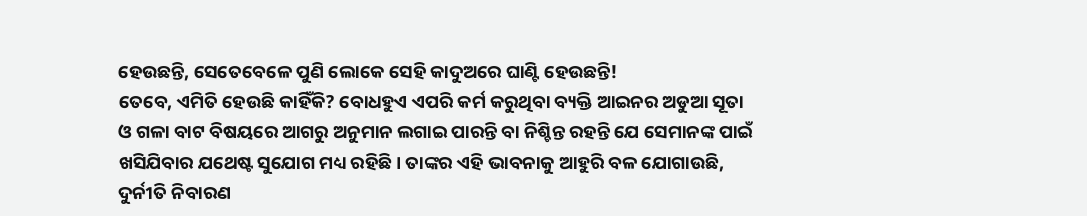ହେଉଛନ୍ତି, ସେତେବେଳେ ପୁଣି ଲୋକେ ସେହି କାଦୁଅରେ ଘାଣ୍ଟି ହେଉଛନ୍ତି!
ତେବେ, ଏମିତି ହେଉଛି କାହିଁକି? ବୋଧହୁଏ ଏପରି କର୍ମ କରୁଥିବା ବ୍ୟକ୍ତି ଆଇନର ଅଡୁଆ ସୂତା ଓ ଗଳା ବାଟ ବିଷୟରେ ଆଗରୁ ଅନୁମାନ ଲଗାଇ ପାରନ୍ତି ବା ନିଶ୍ଚିନ୍ତ ରହନ୍ତି ଯେ ସେମାନଙ୍କ ପାଇଁ ଖସିଯିବାର ଯଥେଷ୍ଟ ସୁଯୋଗ ମଧ୍ୟ ରହିଛି। ତାଙ୍କର ଏହି ଭାବନାକୁ ଆହୁରି ବଳ ଯୋଗାଉଛି, ଦୁର୍ନୀତି ନିବାରଣ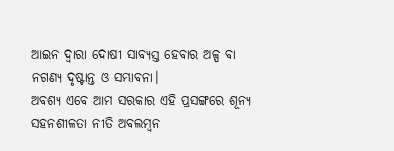ଆଇନ ଦ୍ବାରା ଦୋଷୀ ସାବ୍ୟସ୍ତ ହେବାର ଅଳ୍ପ ବା ନଗଣ୍ୟ ଦୃଷ୍ଟାନ୍ତ ଓ ସମ୍ଭାବନା।
ଅବଶ୍ୟ ଏବେ ଆମ ସରକାର ଏହି ପ୍ରସଙ୍ଗରେ ଶୂନ୍ୟ ସହନଶୀଳତା ନୀତି ଅବଲମ୍ବନ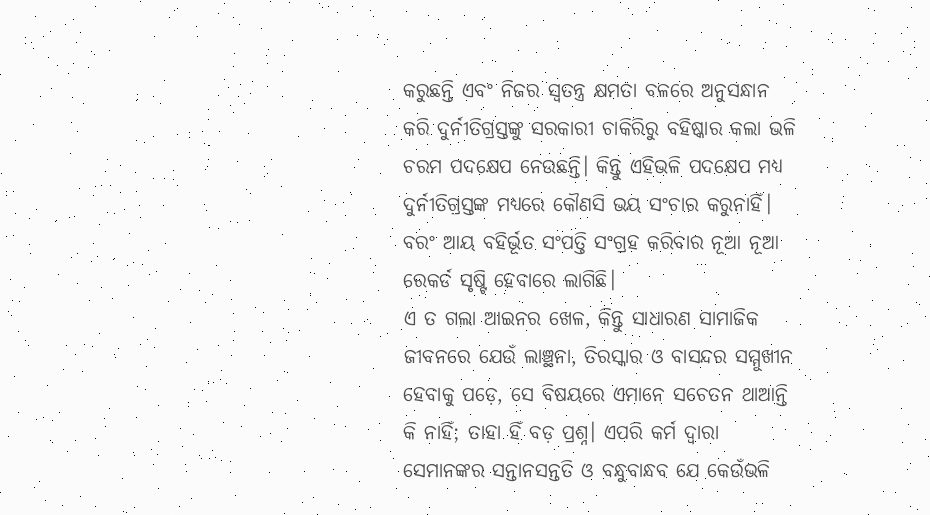କରୁଛନ୍ତି ଏବଂ ନିଜର ସ୍ବତନ୍ତ୍ର କ୍ଷମତା ବଳରେ ଅନୁସନ୍ଧାନ କରି ଦୁର୍ନୀତିଗ୍ରସ୍ତଙ୍କୁ ସରକାରୀ ଚାକିରିରୁ ବହିଷ୍କାର କଲା ଭଳି ଚରମ ପଦକ୍ଷେପ ନେଉଛନ୍ତି। କିନ୍ତୁ ଏହିଭଳି ପଦକ୍ଷେପ ମଧ୍ୟ ଦୁର୍ନୀତିଗ୍ରସ୍ତଙ୍କ ମଧ୍ୟରେ କୌଣସି ଭୟ ସଂଚାର କରୁନାହିଁ। ବରଂ ଆୟ ବହିର୍ଭୂତ ସଂପତ୍ତି ସଂଗ୍ରହ କରିବାର ନୂଆ ନୂଆ ରେକର୍ଡ ସୃଷ୍ଟି ହେବାରେ ଲାଗିଛି।
ଏ ତ ଗଲା ଆଇନର ଖେଳ, କିନ୍ତୁ ସାଧାରଣ ସାମାଜିକ ଜୀବନରେ ଯେଉଁ ଲାଞ୍ଛନା, ତିରସ୍କାର ଓ ବାସନ୍ଦର ସମ୍ମୁଖୀନ ହେବାକୁ ପଡ଼େ, ସେ ବିଷୟରେ ଏମାନେ ସଚେତନ ଥାଆନ୍ତି କି ନାହିଁ; ତାହା ହିଁ ବଡ଼ ପ୍ରଶ୍ନ। ଏପରି କର୍ମ ଦ୍ୱାରା ସେମାନଙ୍କର ସନ୍ତାନସନ୍ତତି ଓ ବନ୍ଧୁବାନ୍ଧବ ଯେ କେଉଁଭଳି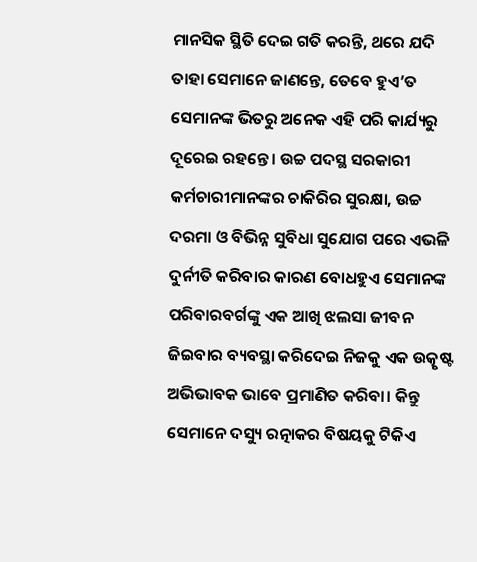ମାନସିକ ସ୍ଥିତି ଦେଇ ଗତି କରନ୍ତି, ଥରେ ଯଦି ତାହା ସେମାନେ ଜାଣନ୍ତେ, ତେବେ ହୁଏ’ତ ସେମାନଙ୍କ ଭିତରୁ ଅନେକ ଏହି ପରି କାର୍ଯ୍ୟରୁ ଦୂରେଇ ରହନ୍ତେ। ଉଚ୍ଚ ପଦସ୍ଥ ସରକାରୀ କର୍ମଚାରୀମାନଙ୍କର ଚାକିରିର ସୁରକ୍ଷା, ଉଚ୍ଚ ଦରମା ଓ ବିଭିନ୍ନ ସୁବିଧା ସୁଯୋଗ ପରେ ଏଭଳି ଦୁର୍ନୀତି କରିବାର କାରଣ ବୋଧହୁଏ ସେମାନଙ୍କ ପରିବାରବର୍ଗଙ୍କୁ ଏକ ଆଖି ଝଲସା ଜୀବନ ଜିଇବାର ବ୍ୟବସ୍ଥା କରିଦେଇ ନିଜକୁ ଏକ ଉତ୍କୃଷ୍ଟ ଅଭିଭାବକ ଭାବେ ପ୍ରମାଣିତ କରିବା। କିନ୍ତୁ ସେମାନେ ଦସ୍ୟୁ ରତ୍ନାକର ବିଷୟକୁ ଟିକିଏ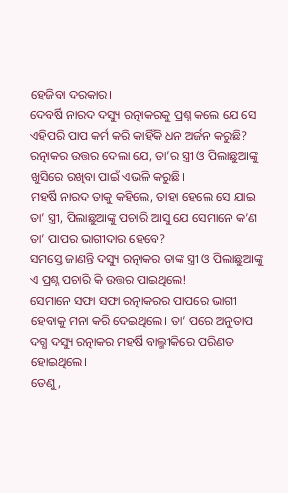ହେଜିବା ଦରକାର।
ଦେବର୍ଷି ନାରଦ ଦସ୍ୟୁ ରତ୍ନାକରକୁ ପ୍ରଶ୍ନ କଲେ ଯେ ସେ ଏହିପରି ପାପ କର୍ମ କରି କାହିଁକି ଧନ ଅର୍ଜନ କରୁଛି?
ରତ୍ନାକର ଉତ୍ତର ଦେଲା ଯେ, ତା’ର ସ୍ତ୍ରୀ ଓ ପିଲାଛୁଆଙ୍କୁ ଖୁସିରେ ରଖିବା ପାଇଁ ଏଭଳି କରୁଛି।
ମହର୍ଷି ନାରଦ ତାକୁ କହିଲେ, ତାହା ହେଲେ ସେ ଯାଇ ତା’ ସ୍ତ୍ରୀ, ପିଲାଛୁଆଙ୍କୁ ପଚାରି ଆସୁ ଯେ ସେମାନେ କ’ଣ ତା’ ପାପର ଭାଗୀଦାର ହେବେ?
ସମସ୍ତେ ଜାଣନ୍ତି ଦସ୍ୟୁ ରତ୍ନାକର ତାଙ୍କ ସ୍ତ୍ରୀ ଓ ପିଲାଛୁଆଙ୍କୁ ଏ ପ୍ରଶ୍ନ ପଚାରି କି ଉତ୍ତର ପାଇଥିଲେ!
ସେମାନେ ସଫା ସଫା ରତ୍ନାକରର ପାପରେ ଭାଗୀ ହେବାକୁ ମନା କରି ଦେଇଥିଲେ। ତା’ ପରେ ଅନୁତାପ ଦଗ୍ଧ ଦସ୍ୟୁ ରତ୍ନାକର ମହର୍ଷି ବାଲ୍ମୀକିରେ ପରିଣତ ହୋଇଥିଲେ।
ତେଣୁ,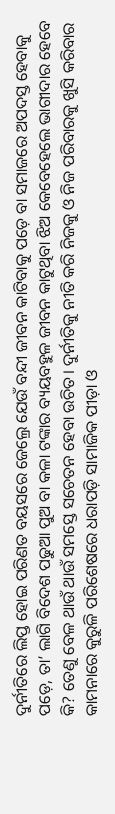ଦୁର୍ନୀତିରେ ଲିପ୍ତ ହୋଇ ପରିଣତ ବୟସରେ ଜେଲ୍ରେ ଯେଉଁ ବନ୍ଦୀ ଜୀବନ କାଟିବାକୁ ପଡ଼େ ବା ସମାଜରେ ଅପଦସ୍ତ ହେବାକୁ ପଡ଼େ, ତା’ ଲାଗି ବିଦେଶ ପଢୁଆ ପୁଅ ବା କଳା ଟଙ୍କାର ବ୍ୟୟବହୁଳ ଜୀବନ କାଟୁଥିବା ଝିଅ କେବେହେଲେ ଭାଗୀଦାର ହେବେ କି? ତେଣୁ ବେଳ ଥାଉଁ ଥାଉଁ ସମସ୍ତେ ସଚେତନ ହେବା ଉଚିତ। ଦୁର୍ନୀତିକୁ ନୀତି କରି ନିଜକୁ ଓ ନିଜ ପରିବାରକୁ ଖୁସି କରିବାର କାମନାରେ କୁରୁଳି ପରିଶେଷରେ ଧରାପଡ଼ି ସାମାଜିକ ପୀଡ଼ା ଓ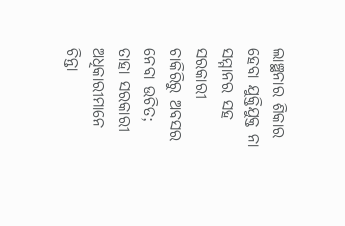ଲାଞ୍ଛନାର ଶିକାର ହେବା ଯୁକ୍ତିଯୁକ୍ତ ନା ସମ୍ମାନର ସହ ସରକାରୀ ଚାକିରିରୁ ଅବସର ନେବା ଉଚିତ; ତାହା ସରକାରୀ ଅଧିକାରୀମାନେ ଚିନ୍ତା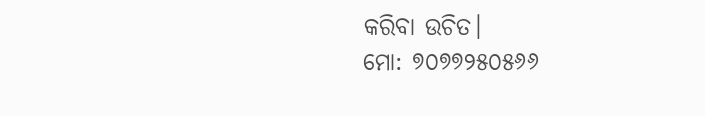କରିବା ଉଚିତ।
ମୋ: ୭୦୭୭୨୫୦୫୬୬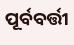ପୂର୍ବବର୍ତ୍ତୀ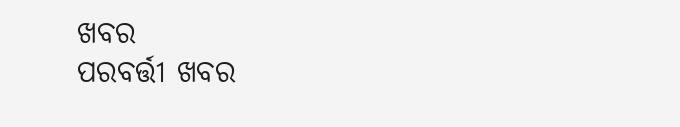ଖବର
ପରବର୍ତ୍ତୀ ଖବର